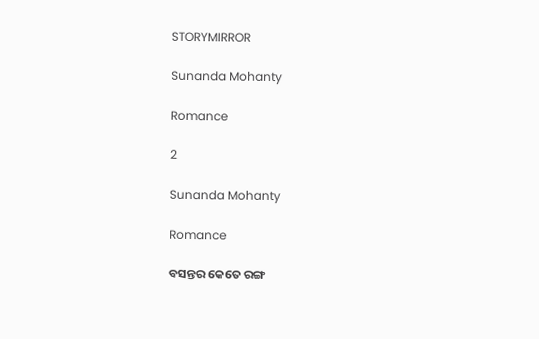STORYMIRROR

Sunanda Mohanty

Romance

2

Sunanda Mohanty

Romance

ବସନ୍ତର କେତେ ରଙ୍ଗ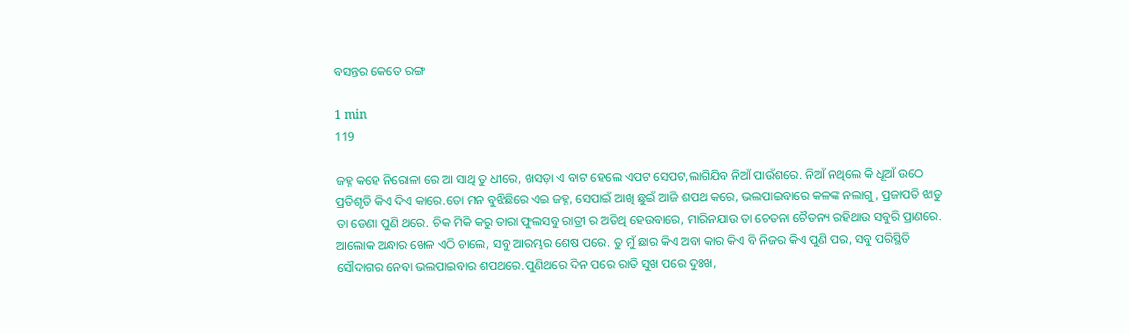ବସନ୍ତର କେତେ ରଙ୍ଗ

1 min
119

ଜହ୍ନ କହେ ନିରୋଳା ରେ ଆ ସାଥି ତୁ ଧୀରେ, ଖସଡ଼ା ଏ ବାଟ ହେଲେ ଏପଟ ସେପଟ,ଲାଗିଯିବ ନିଆଁ ପାଉଁଶରେ. ନିଆଁ ନଥିଲେ କି ଧୂଆଁ ଉଠେ ପ୍ରତିଶୃତି କିଏ ଦିଏ କାରେ.ତୋ ମନ ବୁଝିଛିରେ ଏଇ ଜହ୍ନ, ସେପାଇଁ ଆଖି ଛୁଇଁ ଆଜି ଶପଥ କରେ, ଭଲପାଇବାରେ କଳଙ୍କ ନଲାଗୁ, ପ୍ରଜାପତି ଝାଡୁ ତା ଡେଣା ପୁଣି ଥରେ. ଚିକ ମିକି କରୁ ତାରା ଫୁଲସବୁ ରାତ୍ରୀ ର ଅତିଥି ହେଉବାରେ, ମାରିନଯାଉ ତା ଚେତନା ଚୈତନ୍ୟ ରହିଥାଉ ସବୁରି ପ୍ରାଣରେ. ଆଲୋକ ଅନ୍ଧାର ଖେଳ ଏଠି ଚାଲେ, ସବୁ ଆରମ୍ଭର ଶେଷ ପରେ. ତୁ ମୁଁ ଛାର କିଏ ଅବା କାର କିଏ ବି ନିଜର କିଏ ପୁଣି ପର, ସବୁ ପରିସ୍ଥିତି ସୌଦାଗର ନେବା ଭଲପାଇବାର ଶପଥରେ.ପୁଣିଥରେ ଦିନ ପରେ ରାତି ସୁଖ ପରେ ଦୁଃଖ,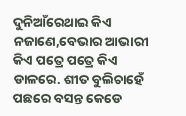ଦୁନିଆଁରେଥାଇ କିଏ ନଜାଣେ,ବେଭାର ଆଭାରୀ କିଏ ପତ୍ରେ ପତ୍ରେ କିଏ ଡାଳରେ. ଶୀତ ବୁଲିଚାହେଁ ପଛରେ ବସନ୍ତ କେଡେ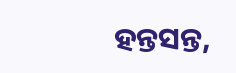ହନ୍ତସନ୍ତ,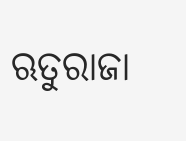ଋତୁରାଜା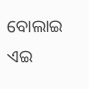ବୋଲାଇ ଏଇ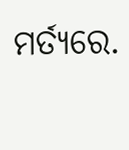ମର୍ତ୍ୟରେ.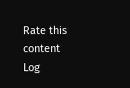Rate this content
Log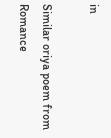in

Similar oriya poem from Romance